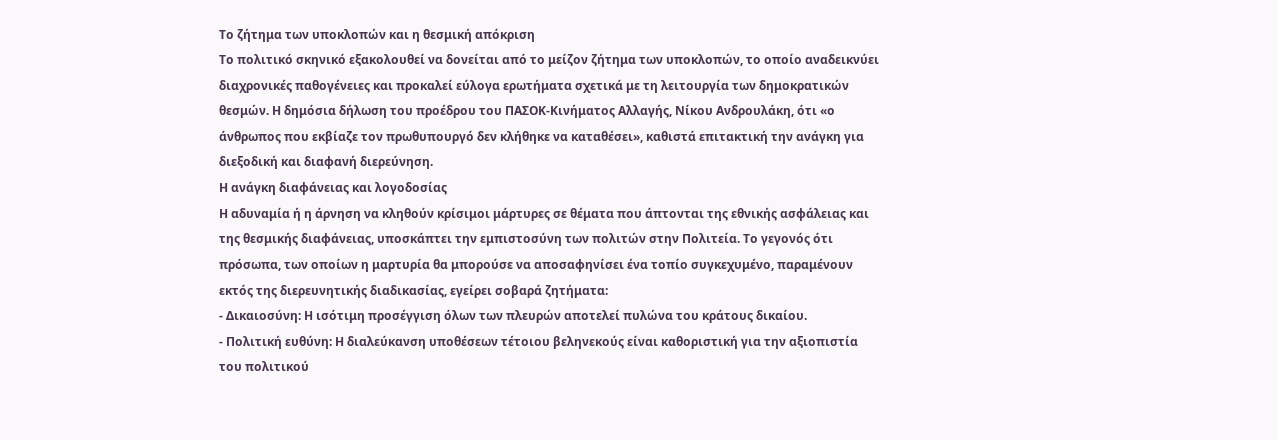Το ζήτημα των υποκλοπών και η θεσμική απόκριση
Το πολιτικό σκηνικό εξακολουθεί να δονείται από το μείζον ζήτημα των υποκλοπών, το οποίο αναδεικνύει διαχρονικές παθογένειες και προκαλεί εύλογα ερωτήματα σχετικά με τη λειτουργία των δημοκρατικών θεσμών. Η δημόσια δήλωση του προέδρου του ΠΑΣΟΚ-Κινήματος Αλλαγής, Νίκου Ανδρουλάκη, ότι «ο άνθρωπος που εκβίαζε τον πρωθυπουργό δεν κλήθηκε να καταθέσει», καθιστά επιτακτική την ανάγκη για διεξοδική και διαφανή διερεύνηση.
Η ανάγκη διαφάνειας και λογοδοσίας
Η αδυναμία ή η άρνηση να κληθούν κρίσιμοι μάρτυρες σε θέματα που άπτονται της εθνικής ασφάλειας και της θεσμικής διαφάνειας, υποσκάπτει την εμπιστοσύνη των πολιτών στην Πολιτεία. Το γεγονός ότι πρόσωπα, των οποίων η μαρτυρία θα μπορούσε να αποσαφηνίσει ένα τοπίο συγκεχυμένο, παραμένουν εκτός της διερευνητικής διαδικασίας, εγείρει σοβαρά ζητήματα:
- Δικαιοσύνη: Η ισότιμη προσέγγιση όλων των πλευρών αποτελεί πυλώνα του κράτους δικαίου.
- Πολιτική ευθύνη: Η διαλεύκανση υποθέσεων τέτοιου βεληνεκούς είναι καθοριστική για την αξιοπιστία του πολιτικού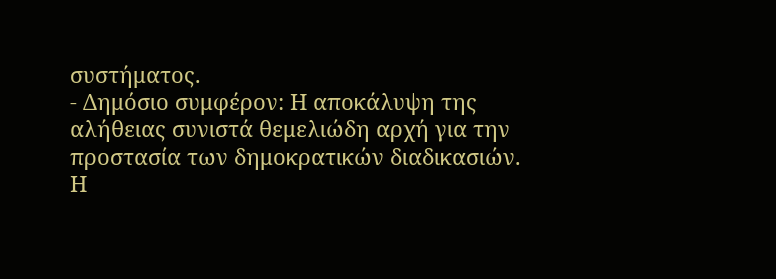συστήματος.
- Δημόσιο συμφέρον: Η αποκάλυψη της αλήθειας συνιστά θεμελιώδη αρχή για την προστασία των δημοκρατικών διαδικασιών.
Η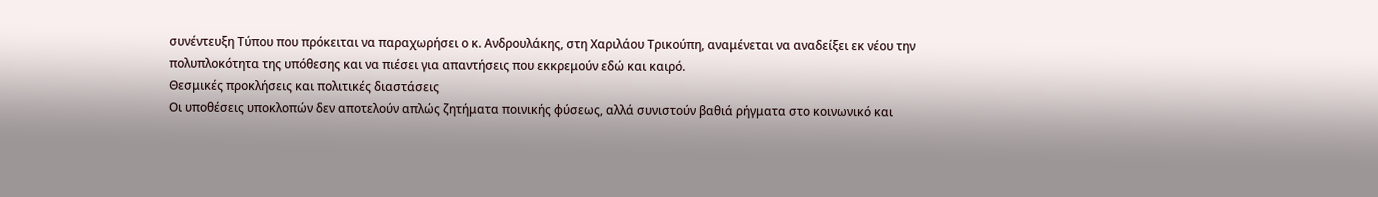συνέντευξη Τύπου που πρόκειται να παραχωρήσει ο κ. Ανδρουλάκης, στη Χαριλάου Τρικούπη, αναμένεται να αναδείξει εκ νέου την πολυπλοκότητα της υπόθεσης και να πιέσει για απαντήσεις που εκκρεμούν εδώ και καιρό.
Θεσμικές προκλήσεις και πολιτικές διαστάσεις
Οι υποθέσεις υποκλοπών δεν αποτελούν απλώς ζητήματα ποινικής φύσεως, αλλά συνιστούν βαθιά ρήγματα στο κοινωνικό και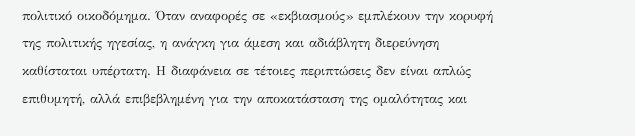πολιτικό οικοδόμημα. Όταν αναφορές σε «εκβιασμούς» εμπλέκουν την κορυφή της πολιτικής ηγεσίας, η ανάγκη για άμεση και αδιάβλητη διερεύνηση καθίσταται υπέρτατη. Η διαφάνεια σε τέτοιες περιπτώσεις δεν είναι απλώς επιθυμητή, αλλά επιβεβλημένη για την αποκατάσταση της ομαλότητας και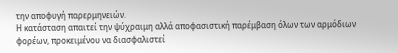την αποφυγή παρερμηνειών.
Η κατάσταση απαιτεί την ψύχραιμη αλλά αποφασιστική παρέμβαση όλων των αρμόδιων φορέων, προκειμένου να διασφαλιστεί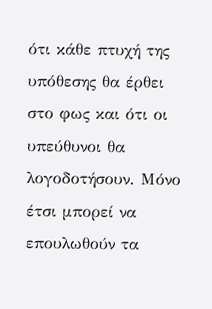ότι κάθε πτυχή της υπόθεσης θα έρθει στο φως και ότι οι υπεύθυνοι θα λογοδοτήσουν. Μόνο έτσι μπορεί να επουλωθούν τα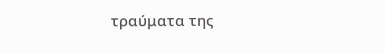τραύματα της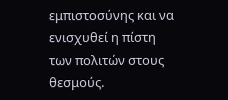εμπιστοσύνης και να ενισχυθεί η πίστη των πολιτών στους θεσμούς.